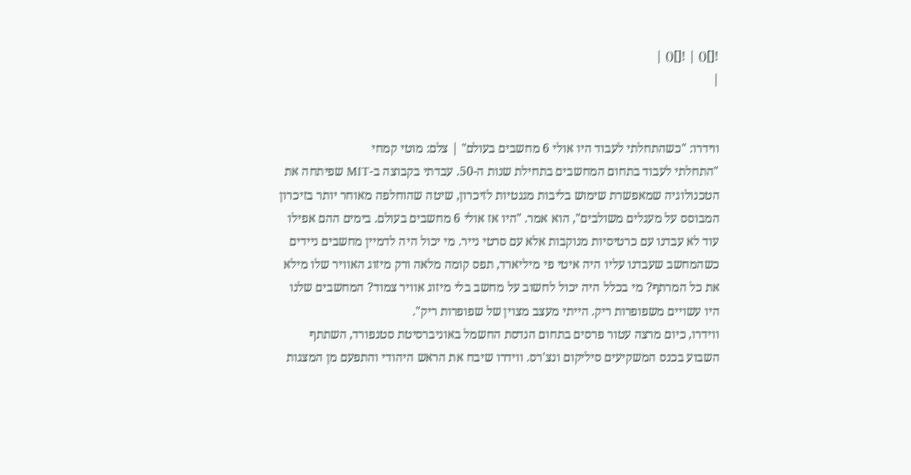![]() | ![]() |
|


ווידרו: "כשהתחלתי לעבוד היו אולי 6 מחשבים בעולם" | צלם: מוטי קמחי
"התחלתי לעבוד בתחום המחשבים בתחילת שנות ה-50. עבדתי בקבוצה ב-MIT שפיתחה את הטכנולוגיה שמאפשרת שימוש בליבות מגנטיות לזיכרון, שיטה שהוחלפה מאוחר יותר בזיכרון המבוסס על מעגלים משולבים", הוא אמר. "היו אז אולי 6 מחשבים בעולם. בימים ההם אפילו עוד לא עבדנו עם כרטיסיות מנוקבות אלא עם סרטי נייר. מי יכול היה לדמיין מחשבים ניידים כשהמחשב שעבדנו עליו היה איטי פי מיליארד, תפס קומה מלאה ורק מיזוג האוויר שלו מילא את כל המרתף? מי בכלל היה יכול לחשוב על מחשב בלי מיזוג אוויר צמוד? המחשבים שלנו היו עשויים משפופרות ריק. הייתי מעצב מצוין של שפופרות ריק".
ווידרו, כיום מרצה עטור פרסים בתחום הנדסת החשמל באוניברסיטת סטנפורד, השתתף השבוע בכנס המשקיעים סיליקום ונצ'רס. ווידרו שיבח את הראש היהודי והתפעם מן המצגות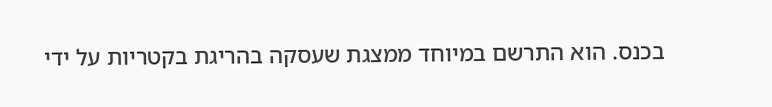בכנס. הוא התרשם במיוחד ממצגת שעסקה בהריגת בקטריות על ידי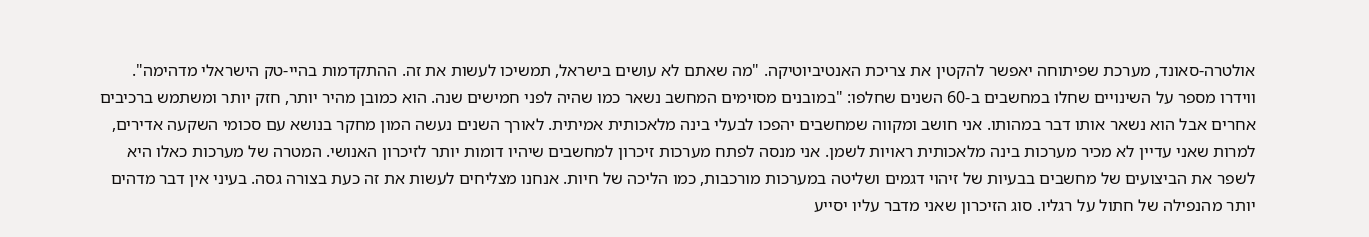אולטרה-סאונד, מערכת שפיתוחה יאפשר להקטין את צריכת האנטיביוטיקה. "מה שאתם לא עושים בישראל, תמשיכו לעשות את זה. ההתקדמות בהיי-טק הישראלי מדהימה".
ווידרו מספר על השינויים שחלו במחשבים ב-60 השנים שחלפו: "במובנים מסוימים המחשב נשאר כמו שהיה לפני חמישים שנה. הוא כמובן מהיר יותר, חזק יותר ומשתמש ברכיבים אחרים אבל הוא נשאר אותו דבר במהותו. אני חושב ומקווה שמחשבים יהפכו לבעלי בינה מלאכותית אמיתית. לאורך השנים נעשה המון מחקר בנושא עם סכומי השקעה אדירים, למרות שאני עדיין לא מכיר מערכות בינה מלאכותית ראויות לשמן. אני מנסה לפתח מערכות זיכרון למחשבים שיהיו דומות יותר לזיכרון האנושי. המטרה של מערכות כאלו היא לשפר את הביצועים של מחשבים בבעיות של זיהוי דגמים ושליטה במערכות מורכבות, כמו הליכה של חיות. אנחנו מצליחים לעשות את זה כעת בצורה גסה. בעיני אין דבר מדהים יותר מהנפילה של חתול על רגליו. סוג הזיכרון שאני מדבר עליו יסייע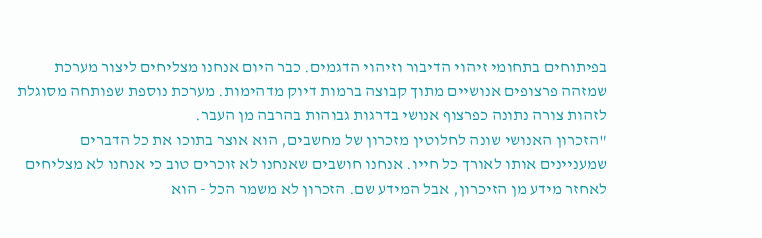בפיתוחים בתחומי זיהוי הדיבור וזיהוי הדגמים. כבר היום אנחנו מצליחים ליצור מערכת שמזהה פרצופים אנושיים מתוך קבוצה ברמות דיוק מדהימות. מערכת נוספת שפותחה מסוגלת לזהות צורה נתונה כפרצוף אנושי בדרגות גבוהות בהרבה מן העבר.
"הזכרון האנושי שונה לחלוטין מזכרון של מחשבים, הוא אוצר בתוכו את כל הדברים שמעניינים אותו לאורך כל חייו. אנחנו חושבים שאנחנו לא זוכרים טוב כי אנחנו לא מצליחים לאחזר מידע מן הזיכרון, אבל המידע שם. הזכרון לא משמר הכל - הוא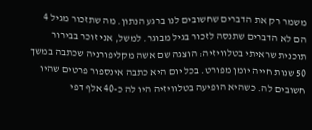משמר רק את הדברים שחשובים לנו ברגע הנתון. מה שתזכור מגיל 4 הם לא הדברים שתנסה לזכור בגיל מבוגר. למשל, אני זוכר בבירור תוכנית שראיתי בטלוויזיה: הוצגה שם אשה מקליפורניה שכתבה במשך 50 שנות חייה יומן מפורט. בכל יום היא כתבה אינספור פרטים שהיו חשובים לה. כשהיא הופיעה בטלוויזיה היו לה כ-40 אלף דפי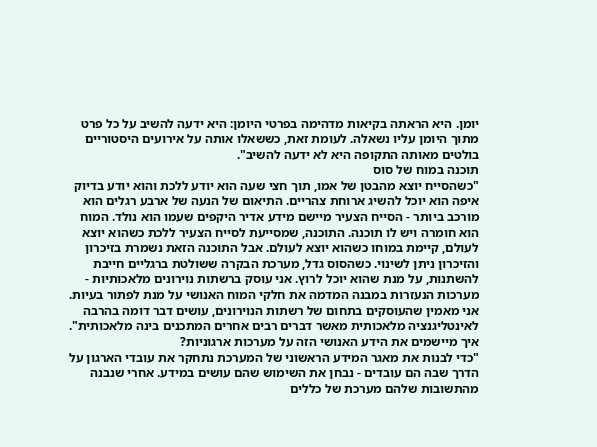יומן. היא הראתה בקיאות מדהימה בפרטי היומן: היא ידעה להשיב על כל פרט מתוך היומן עליו נשאלה. לעומת זאת, כששאלו אותה על אירועים היסטוריים בולטים מאותה התקופה היא לא ידעה להשיב".
תוכנה במוח של סוס
"כשהסייח יוצא מהבטן של אמו, תוך חצי שעה הוא יודע ללכת והוא יודע בדיוק איפה הוא יוכל להשיג ארוחת צהריים. התיאום של הנעה של ארבע רגלים הוא מורכב ביותר - הסייח הצעיר מיישם מידע אדיר היקפים שעמו הוא נולד. המוח הוא חומרה ויש לו תוכנה. התוכנה, שמסייעת לסייח הצעיר ללכת כשהוא יוצא לעולם, קיימת במוחו כשהוא יוצא לעולם. אבל התוכנה הזאת נשמרת בזיכרון והזיכרון ניתן לשינוי. כשהסוס גדל, מערכת הבקרה ששולטת ברגליים חייבת להשתנות, על מנת שהוא יוכל לרוץ. אני עוסק ברשתות נוירונים מלאכותיות - מערכות הנעזרות במבנה המדמה את חלקי המוח האנושי על מנת לפתור בעיות. אני מאמין שהעוסקים בתחום של רשתות הנוירונים, עושים דבר דומה בהרבה לאינטליגנציה מלאכותית מאשר דברים רבים אחרים המתכנים בינה מלאכותית".
איך מיישמים את הידע האנושי הזה על מערכות ארגוניות?
"כדי לבנות את מאגר המידע הראשוני של המערכת נתחקר את עובדי הארגון על הדרך שבה הם עובדים - נבחן את השימוש שהם עושים במידע. אחרי שנבנה מהתשובות שלהם מערכת של כללים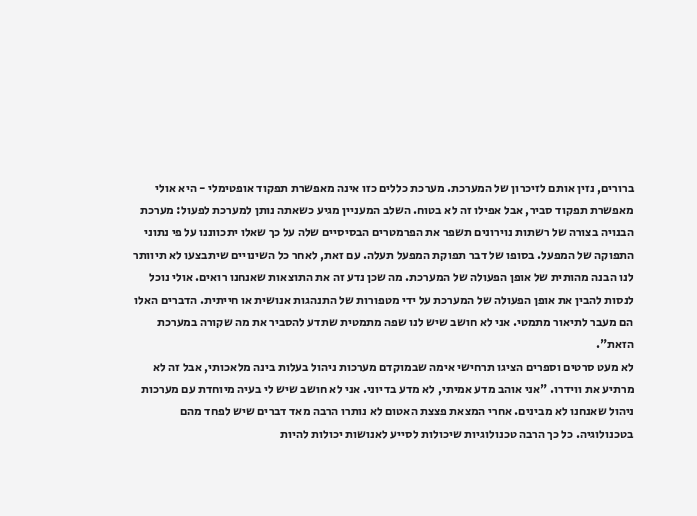ברורים, נזין אותם לזיכרון של המערכת. מערכת כללים כזו אינה מאפשרת תפקוד אופטימלי - היא אולי מאפשרת תפקוד סביר, אבל אפילו זה לא בטוח. השלב המעניין מגיע כשאתה נותן למערכת לפעול: מערכת הבנויה בצורה של רשתות נוירונים תשפר את הפרמטרים הבסיסיים שלה על כך שאלו יתכווננו על פי נתוני התפוקה של המפעל. בסופו של דבר תפוקת המפעל תעלה. עם זאת, לאחר כל השינויים שיתבצעו לא תיוותר לנו הבנה מהותית של אופן הפעולה של המערכת. מה שכן נדע זה את התוצאות שאנחנו רואים. אולי נוכל לנסות להבין את אופן הפעולה של המערכת על ידי מטפורות של התנהגות אנושית או חייתית. הדברים האלו הם מעבר לתיאור מתמטי. אני לא חושב שיש לנו שפה מתמטית שתדע להסביר את מה שקורה במערכת הזאת".
לא מעט סרטים וספרים הציגו תרחישי אימה שבמוקדם מערכות ניהול בעלות בינה מלאכותי, אבל זה לא מרתיע את ווידרו. "אני אוהב מדע אמיתי, לא מדע בדיוני. אני לא חושב שיש לי בעיה מיוחדת עם מערכות ניהול שאנחנו לא מבינים. אחרי המצאת פצצת האטום לא נותרו הרבה מאד דברים שיש לפחד מהם בטכנולוגיה. כל כך הרבה טכנולוגיות שיכולות לסייע לאנושות יכולות להיות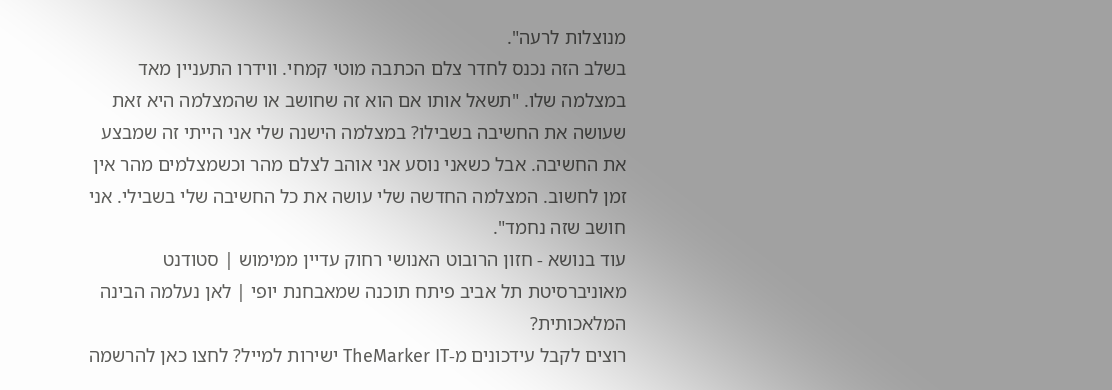מנוצלות לרעה".
בשלב הזה נכנס לחדר צלם הכתבה מוטי קמחי. ווידרו התעניין מאד במצלמה שלו. "תשאל אותו אם הוא זה שחושב או שהמצלמה היא זאת שעושה את החשיבה בשבילו? במצלמה הישנה שלי אני הייתי זה שמבצע את החשיבה. אבל כשאני נוסע אני אוהב לצלם מהר וכשמצלמים מהר אין זמן לחשוב. המצלמה החדשה שלי עושה את כל החשיבה שלי בשבילי. אני חושב שזה נחמד".
עוד בנושא - חזון הרובוט האנושי רחוק עדיין ממימוש | סטודנט מאוניברסיטת תל אביב פיתח תוכנה שמאבחנת יופי | לאן נעלמה הבינה המלאכותית?
רוצים לקבל עידכונים מ-TheMarker IT ישירות למייל? לחצו כאן להרשמה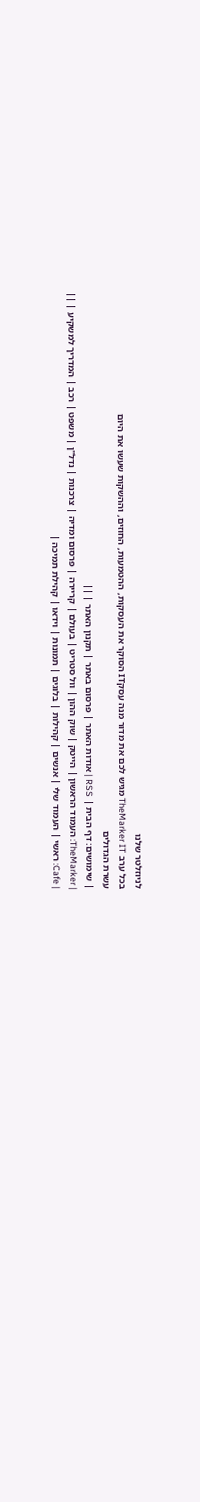לניוזלטר שלנו
בכל ערב TheMarker IT מגיש לכם את מדור מנה עסקIT הסוקר את העסקות, ההטמעות, החוזים, וההשקות שעשו את היום
עשרת הגדולים
| שימושים: דף הבית | RSS | אודות האתר | פרסום באתר | תקנון האתר | ||
| TheMarker: העמוד הראשון | הייטק | שוק ההון | וול סטריט | בעולם | קריירה | פרסום ומדיה | צרכנות | נדל"ן | משפט | רכב | המדריך למשקיע | ||
| Cafe: ראשי | העמוד שלי | אנשים | קהילות | בלוגים | תמונות | וידאו | קהילת תמיכה |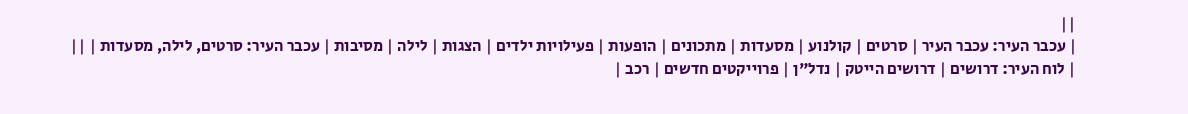||
| עכבר העיר: עכבר העיר | סרטים | קולנוע | מסעדות | מתכונים | הופעות | פעילויות ילדים | הצגות | לילה | מסיבות | עכבר העיר: סרטים, לילה, מסעדות | ||
| לוח העיר: דרושים | דרושים הייטק | נדל"ן | פרוייקטים חדשים | רכב |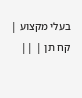בעלי מקצוע | קח תן | ||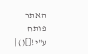האתר פותח ע"י![]() |